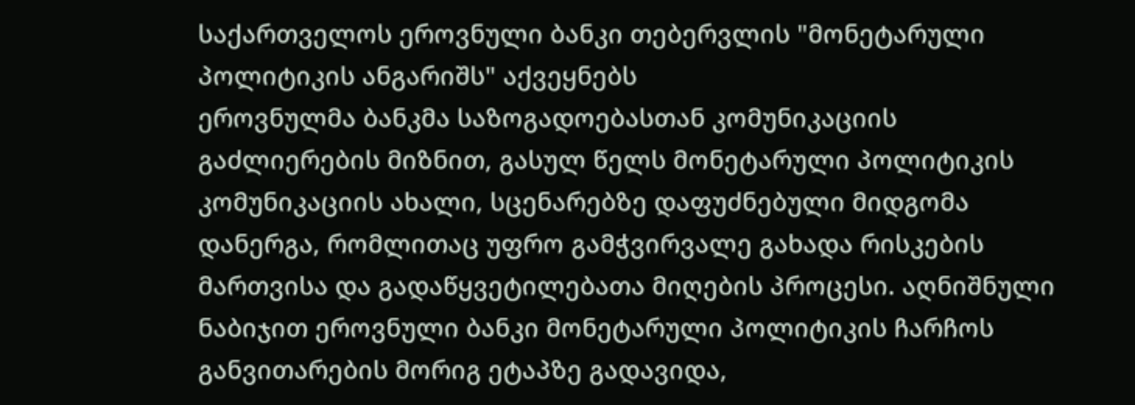საქართველოს ეროვნული ბანკი თებერვლის "მონეტარული პოლიტიკის ანგარიშს" აქვეყნებს
ეროვნულმა ბანკმა საზოგადოებასთან კომუნიკაციის გაძლიერების მიზნით, გასულ წელს მონეტარული პოლიტიკის კომუნიკაციის ახალი, სცენარებზე დაფუძნებული მიდგომა დანერგა, რომლითაც უფრო გამჭვირვალე გახადა რისკების მართვისა და გადაწყვეტილებათა მიღების პროცესი. აღნიშნული ნაბიჯით ეროვნული ბანკი მონეტარული პოლიტიკის ჩარჩოს განვითარების მორიგ ეტაპზე გადავიდა,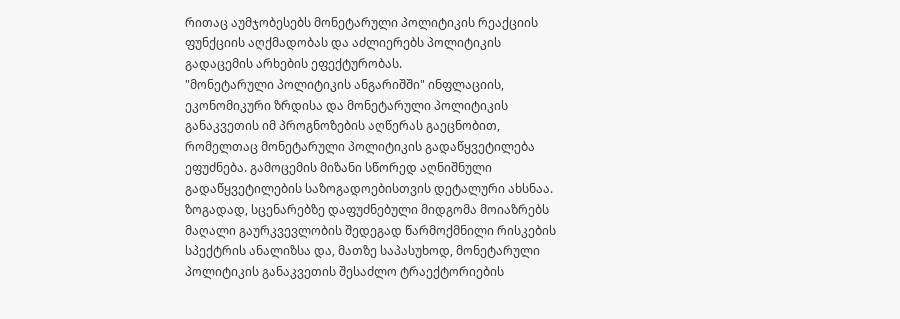რითაც აუმჯობესებს მონეტარული პოლიტიკის რეაქციის ფუნქციის აღქმადობას და აძლიერებს პოლიტიკის გადაცემის არხების ეფექტურობას.
"მონეტარული პოლიტიკის ანგარიშში" ინფლაციის, ეკონომიკური ზრდისა და მონეტარული პოლიტიკის განაკვეთის იმ პროგნოზების აღწერას გაეცნობით, რომელთაც მონეტარული პოლიტიკის გადაწყვეტილება ეფუძნება. გამოცემის მიზანი სწორედ აღნიშნული გადაწყვეტილების საზოგადოებისთვის დეტალური ახსნაა.
ზოგადად, სცენარებზე დაფუძნებული მიდგომა მოიაზრებს მაღალი გაურკვევლობის შედეგად წარმოქმნილი რისკების სპექტრის ანალიზსა და, მათზე საპასუხოდ, მონეტარული პოლიტიკის განაკვეთის შესაძლო ტრაექტორიების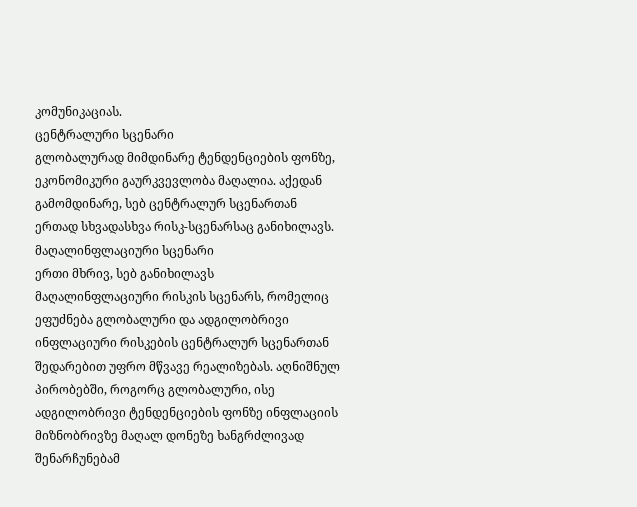კომუნიკაციას.
ცენტრალური სცენარი
გლობალურად მიმდინარე ტენდენციების ფონზე, ეკონომიკური გაურკვევლობა მაღალია. აქედან გამომდინარე, სებ ცენტრალურ სცენართან ერთად სხვადასხვა რისკ-სცენარსაც განიხილავს.
მაღალინფლაციური სცენარი
ერთი მხრივ, სებ განიხილავს მაღალინფლაციური რისკის სცენარს, რომელიც ეფუძნება გლობალური და ადგილობრივი ინფლაციური რისკების ცენტრალურ სცენართან შედარებით უფრო მწვავე რეალიზებას. აღნიშნულ პირობებში, როგორც გლობალური, ისე ადგილობრივი ტენდენციების ფონზე ინფლაციის მიზნობრივზე მაღალ დონეზე ხანგრძლივად შენარჩუნებამ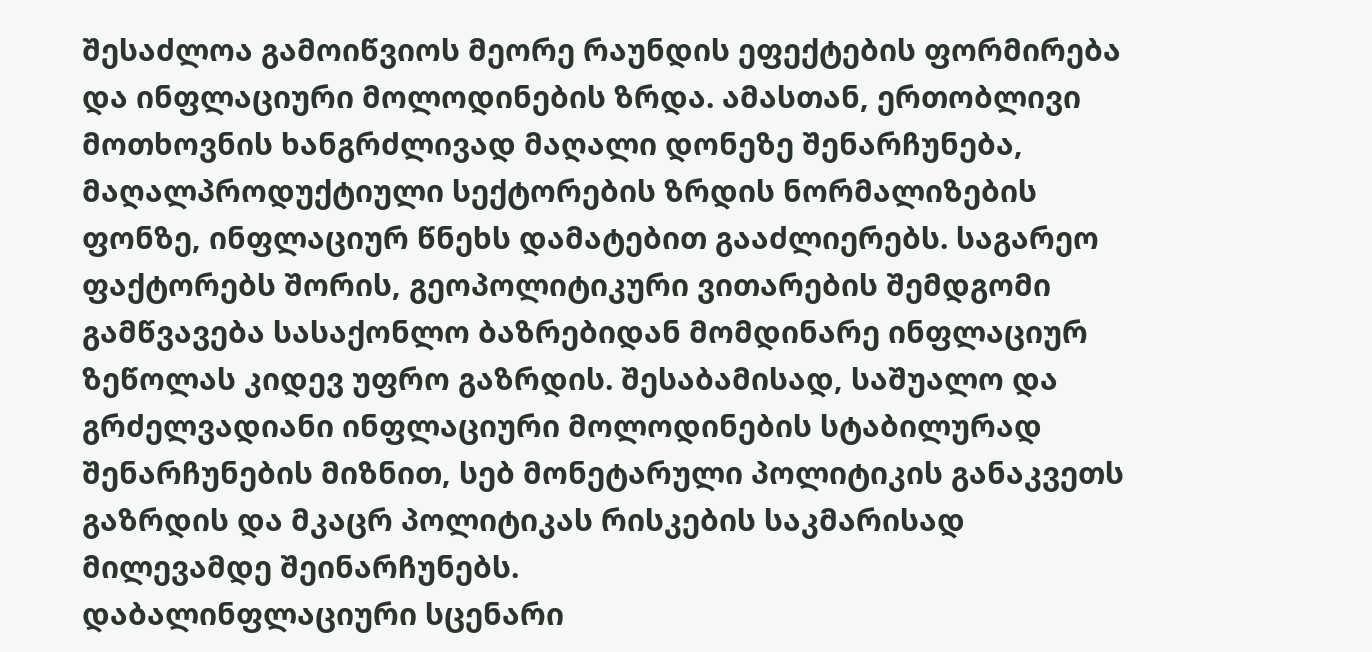შესაძლოა გამოიწვიოს მეორე რაუნდის ეფექტების ფორმირება და ინფლაციური მოლოდინების ზრდა. ამასთან, ერთობლივი მოთხოვნის ხანგრძლივად მაღალი დონეზე შენარჩუნება, მაღალპროდუქტიული სექტორების ზრდის ნორმალიზების ფონზე, ინფლაციურ წნეხს დამატებით გააძლიერებს. საგარეო ფაქტორებს შორის, გეოპოლიტიკური ვითარების შემდგომი გამწვავება სასაქონლო ბაზრებიდან მომდინარე ინფლაციურ ზეწოლას კიდევ უფრო გაზრდის. შესაბამისად, საშუალო და გრძელვადიანი ინფლაციური მოლოდინების სტაბილურად შენარჩუნების მიზნით, სებ მონეტარული პოლიტიკის განაკვეთს გაზრდის და მკაცრ პოლიტიკას რისკების საკმარისად მილევამდე შეინარჩუნებს.
დაბალინფლაციური სცენარი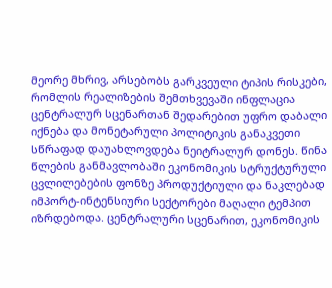მეორე მხრივ, არსებობს გარკვეული ტიპის რისკები, რომლის რეალიზების შემთხვევაში ინფლაცია ცენტრალურ სცენართან შედარებით უფრო დაბალი იქნება და მონეტარული პოლიტიკის განაკვეთი სწრაფად დაუახლოვდება ნეიტრალურ დონეს. წინა წლების განმავლობაში ეკონომიკის სტრუქტურული ცვლილებების ფონზე პროდუქტიული და ნაკლებად იმპორტ-ინტენსიური სექტორები მაღალი ტემპით იზრდებოდა. ცენტრალური სცენარით, ეკონომიკის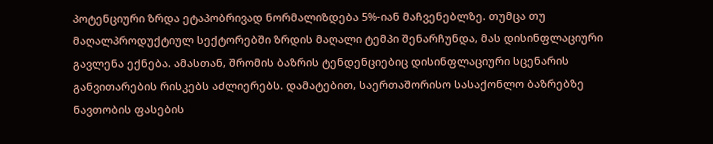პოტენციური ზრდა ეტაპობრივად ნორმალიზდება 5%-იან მაჩვენებლზე. თუმცა თუ მაღალპროდუქტიულ სექტორებში ზრდის მაღალი ტემპი შენარჩუნდა, მას დისინფლაციური გავლენა ექნება. ამასთან, შრომის ბაზრის ტენდენციებიც დისინფლაციური სცენარის განვითარების რისკებს აძლიერებს. დამატებით, საერთაშორისო სასაქონლო ბაზრებზე ნავთობის ფასების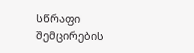სწრაფი შემცირების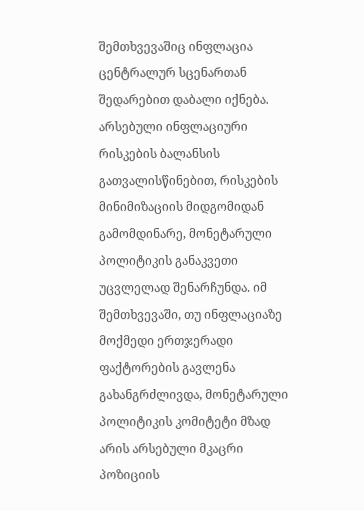შემთხვევაშიც ინფლაცია ცენტრალურ სცენართან შედარებით დაბალი იქნება.
არსებული ინფლაციური რისკების ბალანსის გათვალისწინებით, რისკების მინიმიზაციის მიდგომიდან გამომდინარე, მონეტარული პოლიტიკის განაკვეთი უცვლელად შენარჩუნდა. იმ შემთხვევაში, თუ ინფლაციაზე მოქმედი ერთჯერადი ფაქტორების გავლენა გახანგრძლივდა, მონეტარული პოლიტიკის კომიტეტი მზად არის არსებული მკაცრი პოზიციის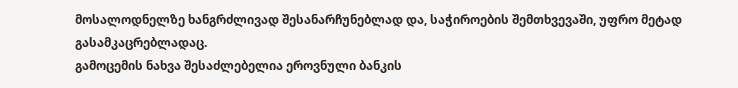მოსალოდნელზე ხანგრძლივად შესანარჩუნებლად და, საჭიროების შემთხვევაში, უფრო მეტად გასამკაცრებლადაც.
გამოცემის ნახვა შესაძლებელია ეროვნული ბანკის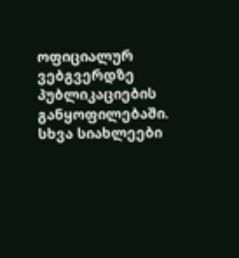ოფიციალურ ვებგვერდზე პუბლიკაციების განყოფილებაში.
სხვა სიახლეები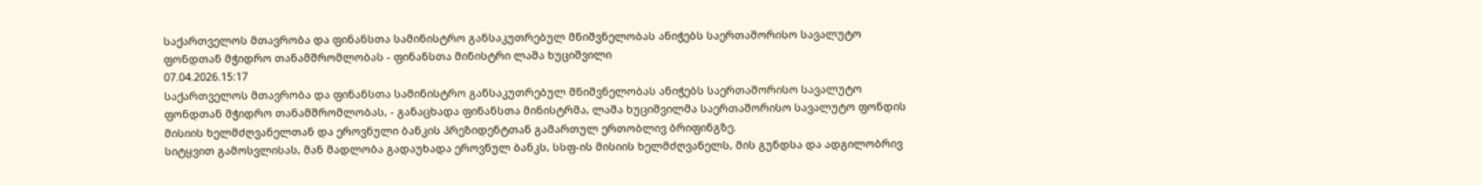საქართველოს მთავრობა და ფინანსთა სამინისტრო განსაკუთრებულ მნიშვნელობას ანიჭებს საერთაშორისო სავალუტო ფონდთან მჭიდრო თანამშრომლობას - ფინანსთა მინისტრი ლაშა ხუციშვილი
07.04.2026.15:17
საქართველოს მთავრობა და ფინანსთა სამინისტრო განსაკუთრებულ მნიშვნელობას ანიჭებს საერთაშორისო სავალუტო ფონდთან მჭიდრო თანამშრომლობას, - განაცხადა ფინანსთა მინისტრმა, ლაშა ხუციშვილმა საერთაშორისო სავალუტო ფონდის მისიის ხელმძღვანელთან და ეროვნული ბანკის პრეზიდენტთან გამართულ ერთობლივ ბრიფინგზე.
სიტყვით გამოსვლისას, მან მადლობა გადაუხადა ეროვნულ ბანკს, სსფ-ის მისიის ხელმძღვანელს, მის გუნდსა და ადგილობრივ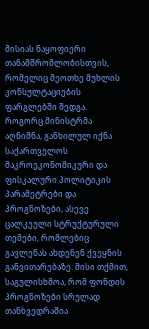მისიას ნაყოფიერი თანამშრომლობისთვის, რომელიც მეოთხე მუხლის კონსულტაციების ფარგლებში შედგა.
როგორც მინისტრმა აღნიშნა, განხილულ იქნა საქართველოს მაკროეკონომიკური და ფისკალური პოლიტიკის პარამეტრები და პროგნოზები, ასევე ცალკეული სტრუქტურული თემები, რომლებიც გავლენას ახდენენ ქვეყნის განვითარებაზე. მისი თქმით, საგულისხმოა, რომ ფონდის პროგნოზები სრულად თანხვედრაშია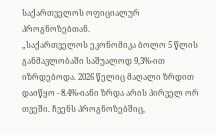საქართველოს ოფიციალურ პროგნოზებთან.
„საქართველოს ეკონომიკა ბოლო 5 წლის განმავლობაში საშუალოდ 9,3%-ით იზრდებოდა. 2026 წელიც მაღალი ზრდით დაიწყო - 8.4%-იანი ზრდა არის პირველ ორ თვეში. ჩვენს პროგნოზებშიც,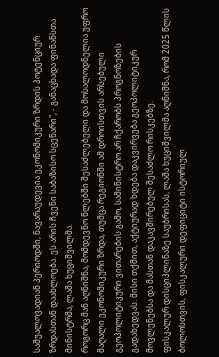საშუალოვადიან პერიოდში, ნავარაუდევია ეკონომიკური ზრდის პოტენციურ ზრდასთან დაახლოება. ეს არის ჩვენი საბაზისო სცენარი", - განაცხადა ფინანსთა მინისტრმა, ლაშა ხუციშვილმა.
როგორც მან აღნიშნა, მომდევნო წლებში შესაძლებელი და მოსალოდნელია უფრო მაღალი ეკონომიკური ზრდა, თუმცა რეგიონში ამ დროისთვის არსებული გეოპოლიტიკური ვითარების გამო, სამინისტრო არ ჩქარობს პროგნოზების გადახედვას. მისი თქმით, აქტიურად ხდება დაკვირვება გეოპოლიტიკურ მოვლენებსა და მასთან დაკავშირებულ შესაძლო რისკებზე.
ფისკალურ დისციპლინაზე საუბრისას, ლაშა ხუციშვილმა აღნიშნა, რომ 2025 წლის ბოლოსთვის, ფისკალური დეფიციტი ისტორიულ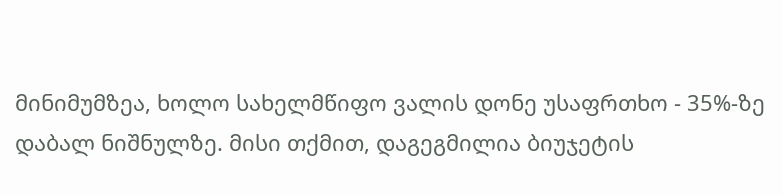მინიმუმზეა, ხოლო სახელმწიფო ვალის დონე უსაფრთხო - 35%-ზე დაბალ ნიშნულზე. მისი თქმით, დაგეგმილია ბიუჯეტის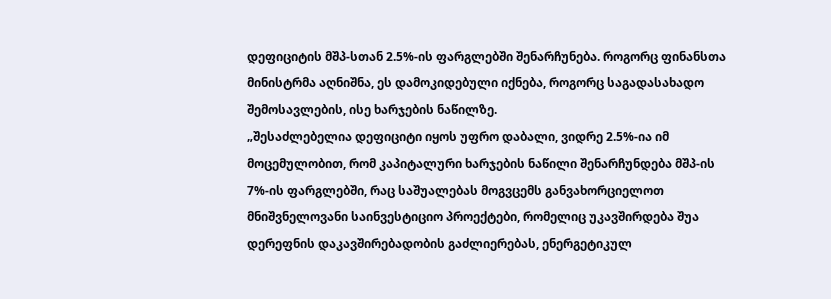დეფიციტის მშპ-სთან 2.5%-ის ფარგლებში შენარჩუნება. როგორც ფინანსთა მინისტრმა აღნიშნა, ეს დამოკიდებული იქნება, როგორც საგადასახადო შემოსავლების, ისე ხარჯების ნაწილზე.
„შესაძლებელია დეფიციტი იყოს უფრო დაბალი, ვიდრე 2.5%-ია იმ მოცემულობით, რომ კაპიტალური ხარჯების ნაწილი შენარჩუნდება მშპ-ის 7%-ის ფარგლებში, რაც საშუალებას მოგვცემს განვახორციელოთ მნიშვნელოვანი საინვესტიციო პროექტები, რომელიც უკავშირდება შუა დერეფნის დაკავშირებადობის გაძლიერებას, ენერგეტიკულ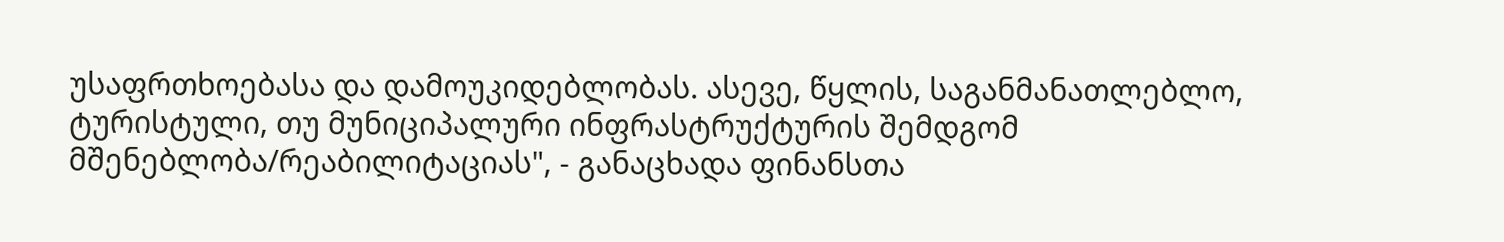უსაფრთხოებასა და დამოუკიდებლობას. ასევე, წყლის, საგანმანათლებლო, ტურისტული, თუ მუნიციპალური ინფრასტრუქტურის შემდგომ მშენებლობა/რეაბილიტაციას", - განაცხადა ფინანსთა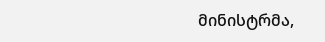მინისტრმა,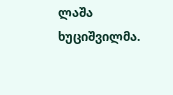ლაშა ხუციშვილმა.